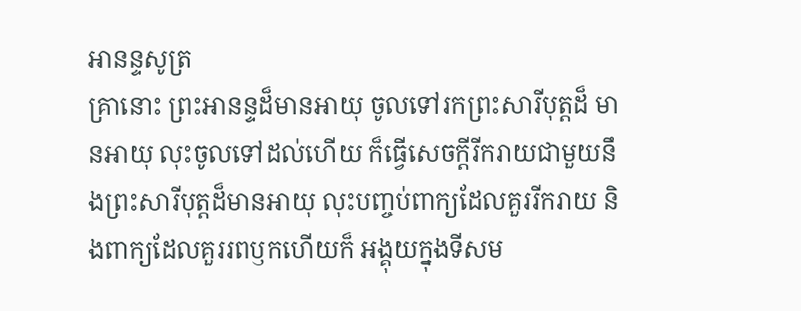អានន្ទសូត្រ
គ្រានោះ ព្រះអានន្ទដ៏មានអាយុ ចូលទៅរកព្រះសារីបុត្តដ៏ មានអាយុ លុះចូលទៅដល់ហើយ ក៏ធ្វើសេចក្តីរីករាយជាមួយនឹងព្រះសារីបុត្តដ៏មានអាយុ លុះបញ្ចប់ពាក្យដែលគួររីករាយ និងពាក្យដែលគួររពឫកហើយក៏ អង្គុយក្នុងទីសម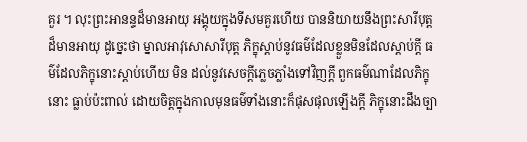គួរ ។ លុះព្រះអានន្ទដ៏មានអាយុ អង្គុយក្នុងទីសមគួរហើយ បាននិយាយនឹងព្រះសារីបុត្តដ៏មានអាយុ ដូច្នេះថា ម្នាលអាវុសោសារីបុត្ត ភិក្ខុស្តាប់នូវធម៌ដែលខ្លួនមិនដែលស្តាប់ក្តី ធម៌ដែលភិក្ខុនោះស្តាប់ហើយ មិន ដល់នូវសេចក្តីភ្លេចភ្លាំងទៅវិញក្តី ពួកធម៌ណាដែលភិក្ខុនោះ ធ្លាប់ប៉ះពាល់ ដោយចិត្តក្នុងកាលមុនធម៌ទាំងនោះក៏ផុសផុលឡើងក្តី ភិក្ខុនោះដឹងច្បា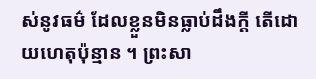ស់នូវធម៌ ដែលខ្លួនមិនធ្លាប់ដឹងក្តី តើដោយហេតុប៉ុន្មាន ។ ព្រះសា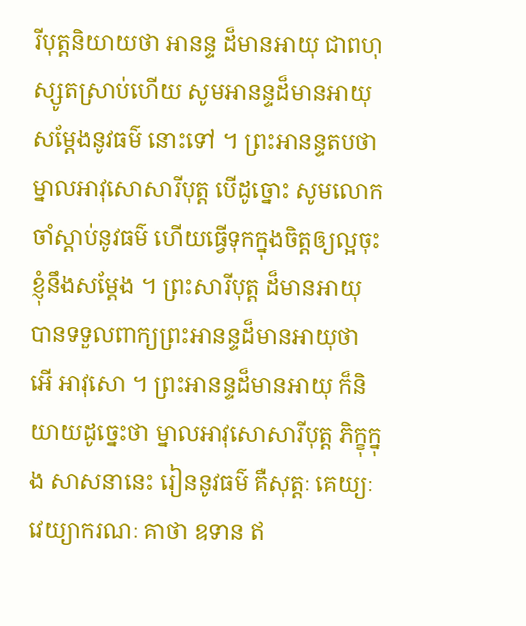រីបុត្តនិយាយថា អានន្ទ ដ៏មានអាយុ ជាពហុស្សូតស្រាប់ហើយ សូមអានន្ទដ៏មានអាយុ សម្តែងនូវធម៌ នោះទៅ ។ ព្រះអានន្ទតបថា ម្នាលអាវុសោសារីបុត្ត បើដូច្នោះ សូមលោក ចាំស្តាប់នូវធម៌ ហើយធ្វើទុកក្នុងចិត្តឲ្យល្អចុះ ខ្ញុំនឹងសម្តែង ។ ព្រះសារីបុត្ត ដ៏មានអាយុ បានទទួលពាក្យព្រះអានន្ទដ៏មានអាយុថា អើ អាវុសោ ។ ព្រះអានន្ទដ៏មានអាយុ ក៏និយាយដូច្នេះថា ម្នាលអាវុសោសារីបុត្ត ភិក្ខុក្នុង សាសនានេះ រៀននូវធម៌ គឺសុត្តៈ គេយ្យៈ វេយ្យាករណៈ គាថា ឧទាន ឥ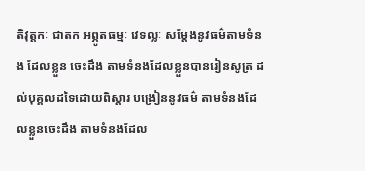តិវុត្តកៈ ជាតក អព្ភូតធម្មៈ វេទល្លៈ សម្តែងនូវធម៌តាមទំនង ដែលខ្លួន ចេះដឹង តាមទំនងដែលខ្លួនបានរៀនសូត្រ ដល់បុគ្គលដទៃដោយពិស្តារ បង្រៀននូវធម៌ តាមទំនងដែលខ្លួនចេះដឹង តាមទំនងដែល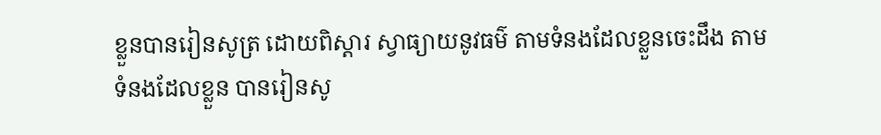ខ្លួនបានរៀនសូត្រ ដោយពិស្តារ ស្វាធ្យាយនូវធម៌ តាមទំនងដែលខ្លួនចេះដឹង តាមទំនងដែលខ្លួន បានរៀនសូ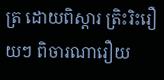ត្រ ដោយពិស្តារ ត្រិះរិះរឿយៗ ពិចារណារឿយ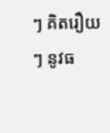ៗ គិតរឿយៗ នូវធ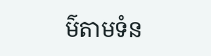ម៌តាមទំន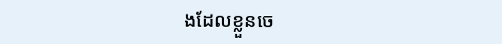ងដែលខ្លួនចេ